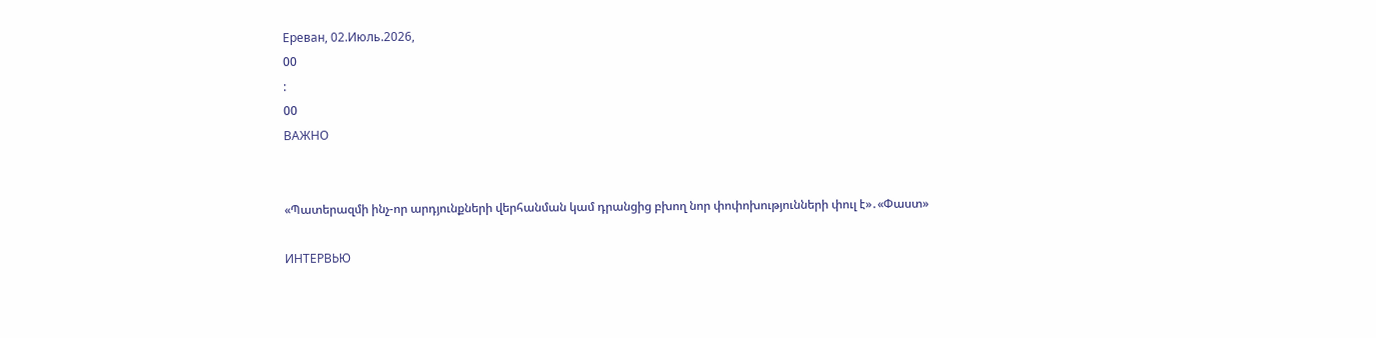Ереван, 02.Июль.2026,
00
:
00
ВАЖНО


«Պատերազմի ինչ-որ արդյունքների վերհանման կամ դրանցից բխող նոր փոփոխությունների փուլ է»․«Փաստ»

ИНТЕРВЬЮ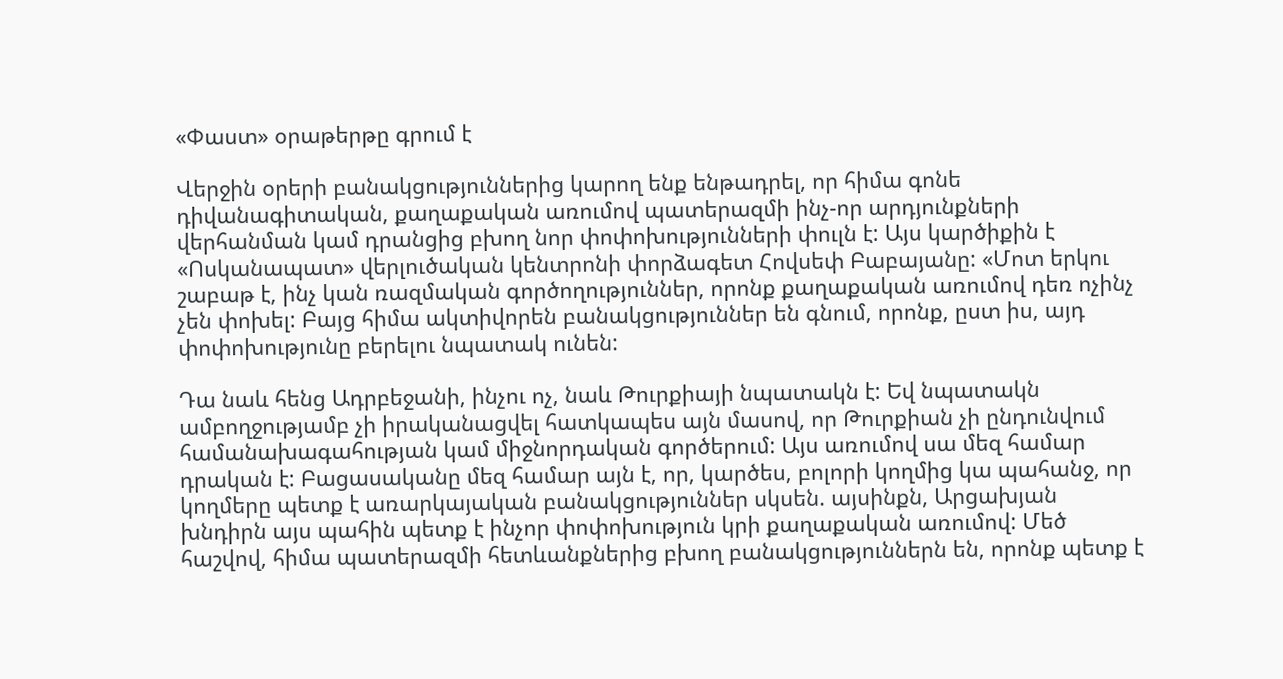«Փաստ» օրաթերթը գրում է

Վերջին օրերի բանակցություններից կարող ենք ենթադրել, որ հիմա գոնե դիվանագիտական, քաղաքական առումով պատերազմի ինչ-որ արդյունքների վերհանման կամ դրանցից բխող նոր փոփոխությունների փուլն է: Այս կարծիքին է «Ոսկանապատ» վերլուծական կենտրոնի փորձագետ Հովսեփ Բաբայանը: «Մոտ երկու շաբաթ է, ինչ կան ռազմական գործողություններ, որոնք քաղաքական առումով դեռ ոչինչ չեն փոխել: Բայց հիմա ակտիվորեն բանակցություններ են գնում, որոնք, ըստ իս, այդ փոփոխությունը բերելու նպատակ ունեն:

Դա նաև հենց Ադրբեջանի, ինչու ոչ, նաև Թուրքիայի նպատակն է: Եվ նպատակն ամբողջությամբ չի իրականացվել հատկապես այն մասով, որ Թուրքիան չի ընդունվում համանախագահության կամ միջնորդական գործերում: Այս առումով սա մեզ համար դրական է: Բացասականը մեզ համար այն է, որ, կարծես, բոլորի կողմից կա պահանջ, որ կողմերը պետք է առարկայական բանակցություններ սկսեն. այսինքն, Արցախյան խնդիրն այս պահին պետք է ինչոր փոփոխություն կրի քաղաքական առումով: Մեծ հաշվով, հիմա պատերազմի հետևանքներից բխող բանակցություններն են, որոնք պետք է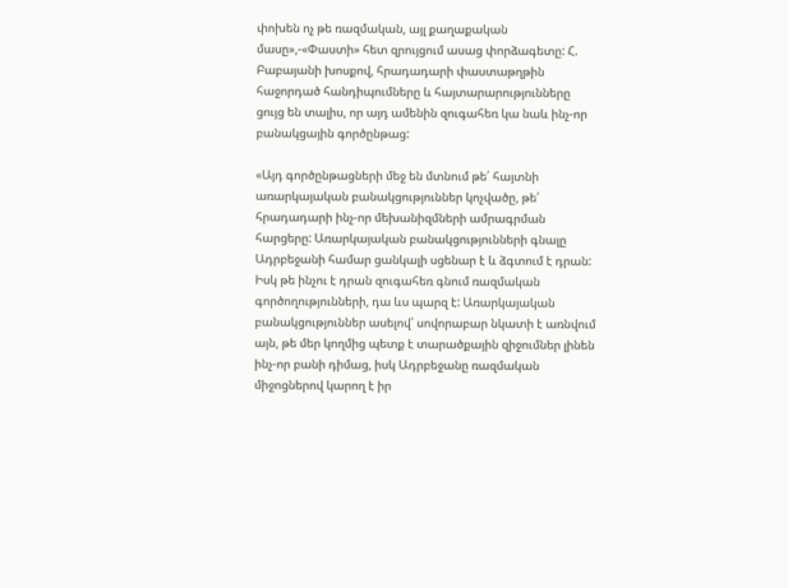փոխեն ոչ թե ռազմական, այլ քաղաքական մասը»,-«Փաստի» հետ զրույցում ասաց փորձագետը: Հ. Բաբայանի խոսքով, հրադադարի փաստաթղթին հաջորդած հանդիպումները և հայտարարությունները ցույց են տալիս, որ այդ ամենին զուգահեռ կա նաև ինչ-որ բանակցային գործընթաց:

«Այդ գործընթացների մեջ են մտնում թե՛ հայտնի առարկայական բանակցություններ կոչվածը, թե՛ հրադադարի ինչ-որ մեխանիզմների ամրագրման հարցերը: Առարկայական բանակցությունների գնալը Ադրբեջանի համար ցանկալի սցենար է և ձգտում է դրան: Իսկ թե ինչու է դրան զուգահեռ գնում ռազմական գործողությունների, դա ևս պարզ է: Առարկայական բանակցություններ ասելով՝ սովորաբար նկատի է առնվում այն, թե մեր կողմից պետք է տարածքային զիջումներ լինեն ինչ-որ բանի դիմաց, իսկ Ադրբեջանը ռազմական միջոցներով կարող է իր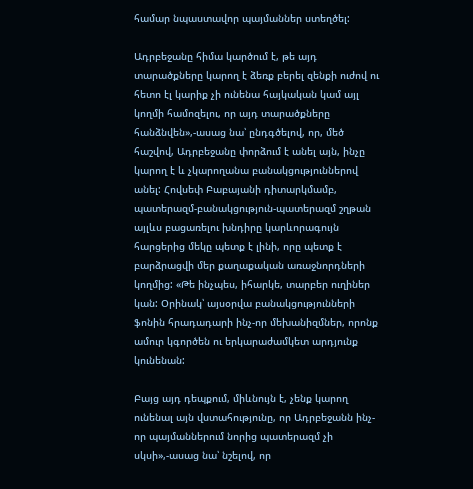համար նպաստավոր պայմաններ ստեղծել:

Ադրբեջանը հիմա կարծում է, թե այդ տարածքները կարող է ձեռք բերել զենքի ուժով ու հետո էլ կարիք չի ունենա հայկական կամ այլ կողմի համոզելու, որ այդ տարածքները հանձնվեն»,-ասաց նա՝ ընդգծելով, որ, մեծ հաշվով, Ադրբեջանը փորձում է անել այն, ինչը կարող է և չկարողանա բանակցություններով անել: Հովսեփ Բաբայանի դիտարկմամբ, պատերազմ-բանակցություն-պատերազմ շղթան այլևս բացառելու խնդիրը կարևորագույն հարցերից մեկը պետք է լինի, որը պետք է բարձրացվի մեր քաղաքական առաջնորդների կողմից: «Թե ինչպես, իհարկե, տարբեր ուղիներ կան: Օրինակ՝ այսօրվա բանակցությունների ֆոնին հրադադարի ինչ-որ մեխանիզմներ, որոնք ամուր կգործեն ու երկարաժամկետ արդյունք կունենան:

Բայց այդ դեպքում, միևնույն է, չենք կարող ունենալ այն վստահությունը, որ Ադրբեջանն ինչ-որ պայմաններում նորից պատերազմ չի սկսի»,-ասաց նա՝ նշելով, որ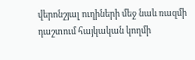վերոնշյալ ուղիների մեջ նաև ռազմի դաշտում հայկական կողմի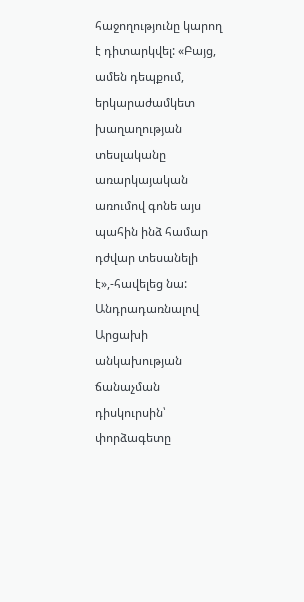հաջողությունը կարող է դիտարկվել: «Բայց, ամեն դեպքում, երկարաժամկետ խաղաղության տեսլականը առարկայական առումով գոնե այս պահին ինձ համար դժվար տեսանելի է»,-հավելեց նա: Անդրադառնալով Արցախի անկախության ճանաչման դիսկուրսին՝ փորձագետը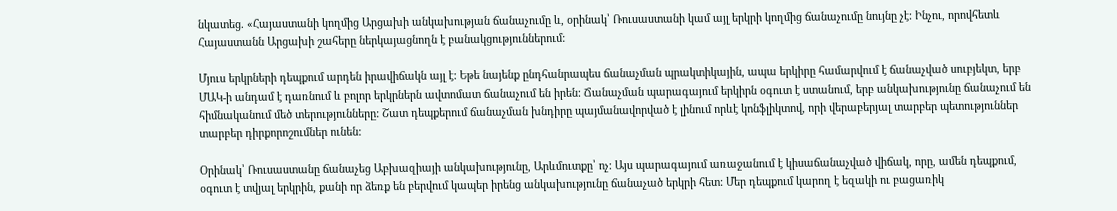նկատեց. «Հայաստանի կողմից Արցախի անկախության ճանաչումը և, օրինակ՝ Ռուսաստանի կամ այլ երկրի կողմից ճանաչումը նույնը չէ: Ինչու, որովհետև Հայաստանն Արցախի շահերը ներկայացնողն է բանակցություններում:

Մյուս երկրների դեպքում արդեն իրավիճակն այլ է: Եթե նայենք ընդհանրապես ճանաչման պրակտիկային, ապա երկիրը համարվում է ճանաչված սուբյեկտ, երբ ՄԱԿ-ի անդամ է դառնում և բոլոր երկրներն ավտոմատ ճանաչում են իրեն: Ճանաչման պարագայում երկիրն օգուտ է ստանում, երբ անկախությունը ճանաչում են հիմնականում մեծ տերությունները: Շատ դեպքերում ճանաչման խնդիրը պայմանավորված է լինում որևէ կոնֆլիկտով, որի վերաբերյալ տարբեր պետություններ տարբեր դիրքորոշումներ ունեն:

Օրինակ՝ Ռուսաստանը ճանաչեց Աբխազիայի անկախությունը, Արևմուտքը՝ ոչ: Այս պարագայում առաջանում է կիսաճանաչված վիճակ, որը, ամեն դեպքում, օգուտ է տվյալ երկրին, քանի որ ձեռք են բերվում կապեր իրենց անկախությունը ճանաչած երկրի հետ: Մեր դեպքում կարող է եզակի ու բացառիկ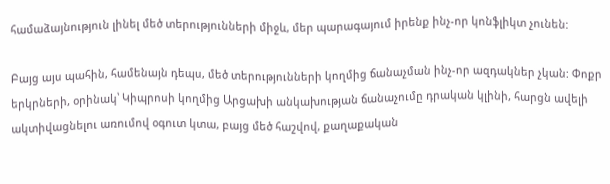համաձայնություն լինել մեծ տերությունների միջև, մեր պարագայում իրենք ինչ-որ կոնֆլիկտ չունեն:

Բայց այս պահին, համենայն դեպս, մեծ տերությունների կողմից ճանաչման ինչ-որ ազդակներ չկան: Փոքր երկրների, օրինակ՝ Կիպրոսի կողմից Արցախի անկախության ճանաչումը դրական կլինի, հարցն ավելի ակտիվացնելու առումով օգուտ կտա, բայց մեծ հաշվով, քաղաքական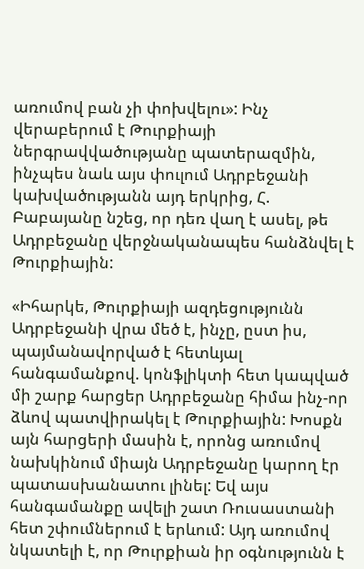առումով բան չի փոխվելու»: Ինչ վերաբերում է Թուրքիայի ներգրավվածությանը պատերազմին, ինչպես նաև այս փուլում Ադրբեջանի կախվածությանն այդ երկրից, Հ. Բաբայանը նշեց, որ դեռ վաղ է ասել, թե Ադրբեջանը վերջնականապես հանձնվել է Թուրքիային:

«Իհարկե, Թուրքիայի ազդեցությունն Ադրբեջանի վրա մեծ է, ինչը, ըստ իս, պայմանավորված է հետևյալ հանգամանքով. կոնֆլիկտի հետ կապված մի շարք հարցեր Ադրբեջանը հիմա ինչ-որ ձևով պատվիրակել է Թուրքիային: Խոսքն այն հարցերի մասին է, որոնց առումով նախկինում միայն Ադրբեջանը կարող էր պատասխանատու լինել: Եվ այս հանգամանքը ավելի շատ Ռուսաստանի հետ շփումներում է երևում: Այդ առումով նկատելի է, որ Թուրքիան իր օգնությունն է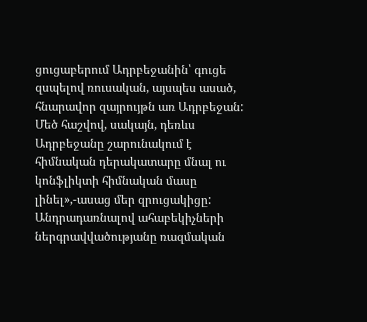ցուցաբերում Ադրբեջանին՝ գուցե զսպելով ռուսական, այսպես ասած, հնարավոր զայրույթն առ Ադրբեջան: Մեծ հաշվով, սակայն, դեռևս Ադրբեջանը շարունակում է հիմնական դերակատարը մնալ ու կոնֆլիկտի հիմնական մասը լինել»,-ասաց մեր զրուցակիցը: Անդրադառնալով ահաբեկիչների ներգրավվածությանը ռազմական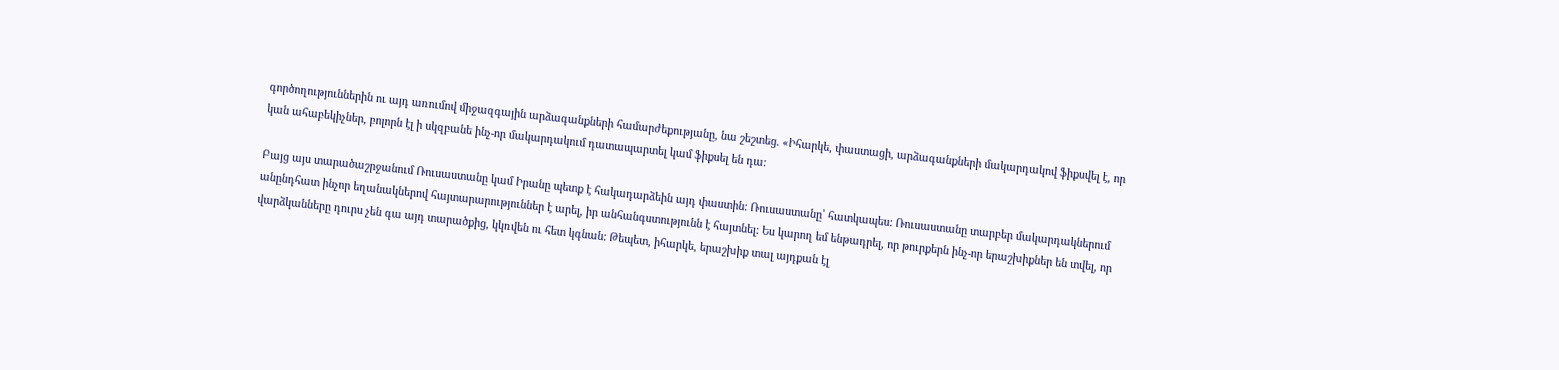գործողություններին ու այդ առումով միջազգային արձագանքների համարժեքությանը, նա շեշտեց. «Իհարկե, փաստացի, արձագանքների մակարդակով ֆիքսվել է, որ կան ահաբեկիչներ, բոլորն էլ ի սկզբանե ինչ-որ մակարդակում դատապարտել կամ ֆիքսել են դա:

Բայց այս տարածաշրջանում Ռուսաստանը կամ Իրանը պետք է հակադարձեին այդ փաստին: Ռուսաստանը՝ հատկապես: Ռուսաստանը տարբեր մակարդակներում անընդհատ ինչոր եղանակներով հայտարարություններ է արել, իր անհանգստությունն է հայտնել: Ես կարող եմ ենթադրել, որ թուրքերն ինչ-որ երաշխիքներ են տվել, որ վարձկանները դուրս չեն գա այդ տարածքից, կկռվեն ու հետ կգնան: Թեպետ, իհարկե, երաշխիք տալ այդքան էլ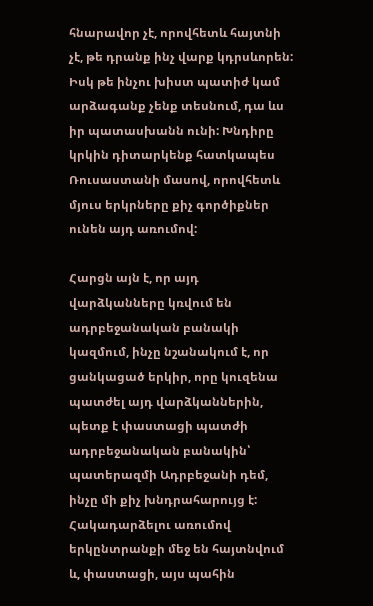հնարավոր չէ, որովհետև հայտնի չէ, թե դրանք ինչ վարք կդրսևորեն: Իսկ թե ինչու խիստ պատիժ կամ արձագանք չենք տեսնում, դա ևս իր պատասխանն ունի: Խնդիրը կրկին դիտարկենք հատկապես Ռուսաստանի մասով, որովհետև մյուս երկրները քիչ գործիքներ ունեն այդ առումով:

Հարցն այն է, որ այդ վարձկանները կռվում են ադրբեջանական բանակի կազմում, ինչը նշանակում է, որ ցանկացած երկիր, որը կուզենա պատժել այդ վարձկաններին, պետք է փաստացի պատժի ադրբեջանական բանակին՝ պատերազմի Ադրբեջանի դեմ, ինչը մի քիչ խնդրահարույց է: Հակադարձելու առումով երկընտրանքի մեջ են հայտնվում և, փաստացի, այս պահին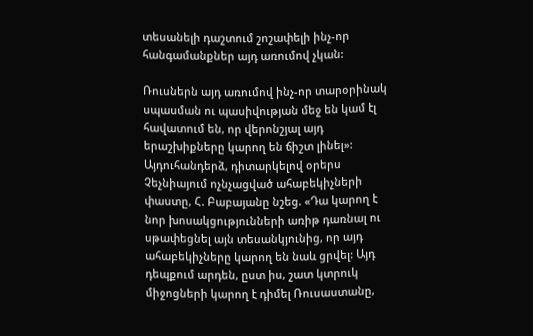տեսանելի դաշտում շոշափելի ինչ-որ հանգամանքներ այդ առումով չկան:

Ռուսներն այդ առումով ինչ-որ տարօրինակ սպասման ու պասիվության մեջ են կամ էլ հավատում են, որ վերոնշյալ այդ երաշխիքները կարող են ճիշտ լինել»: Այդուհանդերձ, դիտարկելով օրերս Չեչնիայում ոչնչացված ահաբեկիչների փաստը, Հ. Բաբայանը նշեց. «Դա կարող է նոր խոսակցությունների առիթ դառնալ ու սթափեցնել այն տեսանկյունից, որ այդ ահաբեկիչները կարող են նաև ցրվել: Այդ դեպքում արդեն, ըստ իս, շատ կտրուկ միջոցների կարող է դիմել Ռուսաստանը,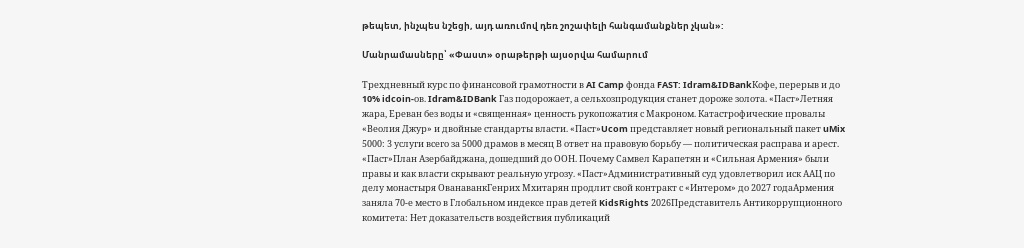թեպետ, ինչպես նշեցի, այդ առումով դեռ շոշափելի հանգամանքներ չկան»:

Մանրամասները՝ «Փաստ» օրաթերթի այսօրվա համարում

Трехдневный курс по финансовой грамотности в AI Camp фонда FAST: Idram&IDBankКофе, перерыв и до 10% idcoin-ов. Idram&IDBank Газ подорожает, а сельхозпродукция станет дороже золота. «Паст»Летняя жара, Ереван без воды и «священная» ценность рукопожатия с Макроном. Катастрофические провалы «Веолия Джур» и двойные стандарты власти. «Паст»Ucom представляет новый региональный пакет uMix 5000: 3 услуги всего за 5000 драмов в месяц В ответ на правовую борьбу — политическая расправа и арест. «Паст»План Азербайджана, дошедший до ООН. Почему Самвел Карапетян и «Сильная Армения» были правы и как власти скрывают реальную угрозу. «Паст»Административный суд удовлетворил иск ААЦ по делу монастыря ОванаванкГенрих Мхитарян продлит свой контракт с «Интером» до 2027 годаАрмения заняла 70-е место в Глобальном индексе прав детей KidsRights 2026Представитель Антикоррупционного комитета: Нет доказательств воздействия публикаций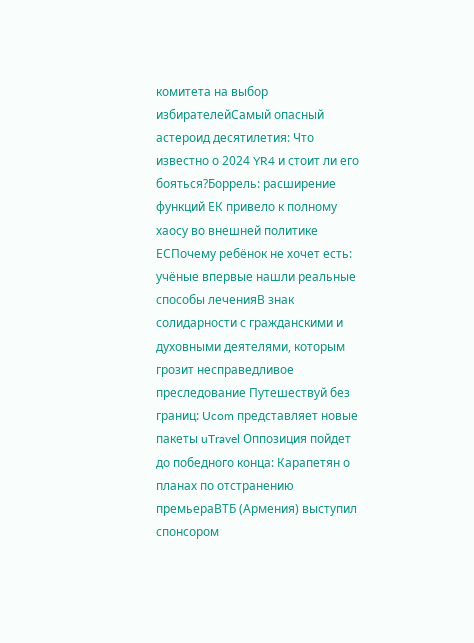комитета на выбор избирателейСамый опасный астероид десятилетия: Что известно о 2024 YR4 и стоит ли его бояться?Боррель: расширение функций ЕК привело к полному хаосу во внешней политике ЕСПочему ребёнок не хочет есть: учёные впервые нашли реальные способы леченияВ знак солидарности с гражданскими и духовными деятелями, которым грозит несправедливое преследование Путешествуй без границ: Ucom представляет новые пакеты uTravel Оппозиция пойдет до победного конца: Карапетян о планах по отстранению премьераВТБ (Армения) выступил спонсором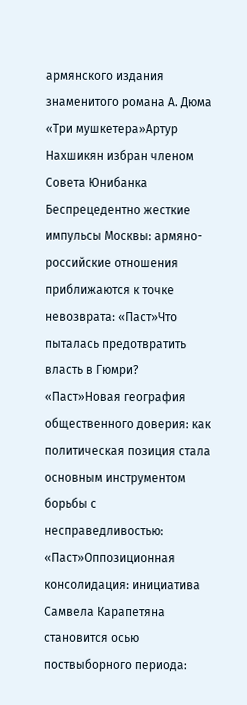армянского издания знаменитого романа А. Дюма «Три мушкетера»Артур Нахшикян избран членом Совета Юнибанка Беспрецедентно жесткие импульсы Москвы: армяно-российские отношения приближаются к точке невозврата: «Паст»Что пыталась предотвратить власть в Гюмри? «Паст»Новая география общественного доверия: как политическая позиция стала основным инструментом борьбы с несправедливостью: «Паст»Оппозиционная консолидация: инициатива Самвела Карапетяна становится осью поствыборного периода: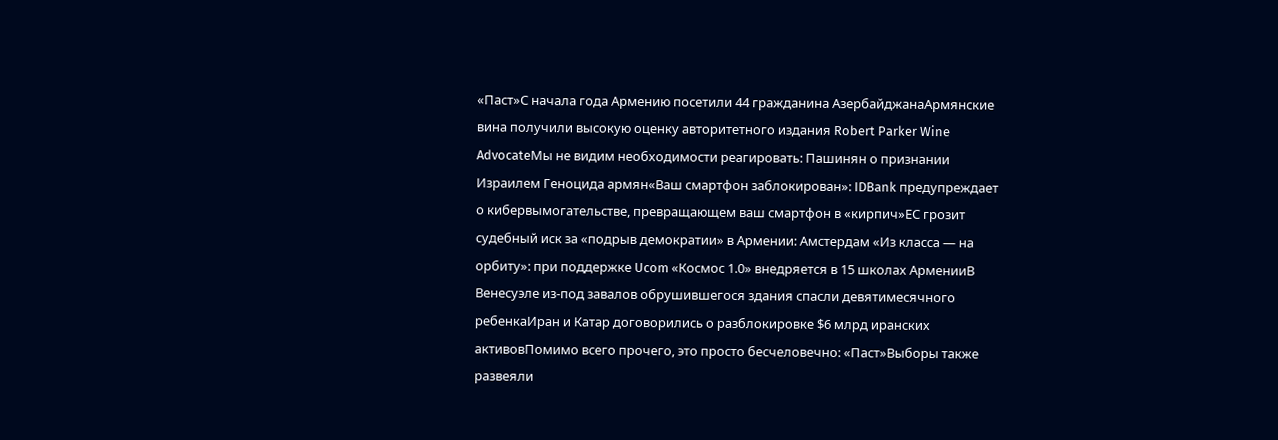«Паст»С начала года Армению посетили 44 гражданина АзербайджанаАрмянские вина получили высокую оценку авторитетного издания Robert Parker Wine AdvocateМы не видим необходимости реагировать: Пашинян о признании Израилем Геноцида армян«Ваш смартфон заблокирован»: IDBank предупреждает о кибервымогательстве, превращающем ваш смартфон в «кирпич»ЕС грозит судебный иск за «подрыв демократии» в Армении: Амстердам «Из класса — на орбиту»: при поддержке Ucom «Космос 1.0» внедряется в 15 школах АрменииВ Венесуэле из-под завалов обрушившегося здания спасли девятимесячного ребенкаИран и Катар договорились о разблокировке $6 млрд иранских активовПомимо всего прочего, это просто бесчеловечно: «Паст»Выборы также развеяли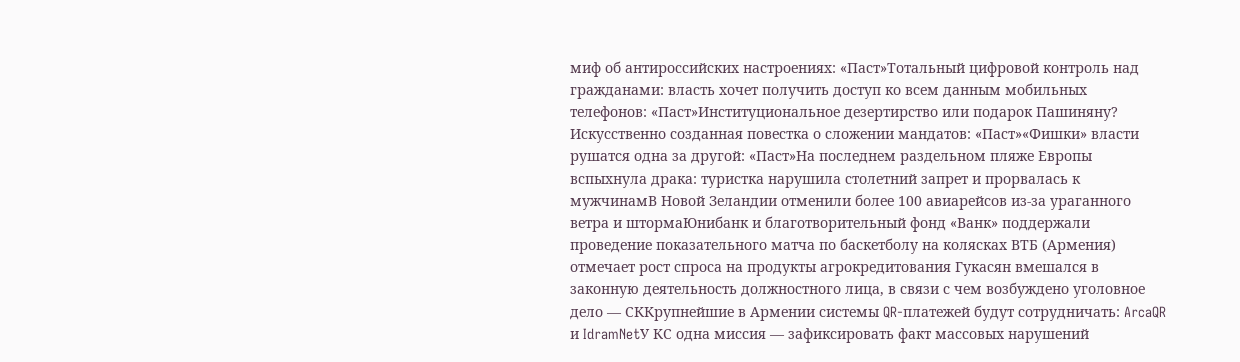миф об антироссийских настроениях: «Паст»Тотальный цифровой контроль над гражданами: власть хочет получить доступ ко всем данным мобильных телефонов: «Паст»Институциональное дезертирство или подарок Пашиняну? Искусственно созданная повестка о сложении мандатов: «Паст»«Фишки» власти рушатся одна за другой: «Паст»На последнем раздельном пляже Европы вспыхнула драка: туристка нарушила столетний запрет и прорвалась к мужчинамВ Новой Зеландии отменили более 100 авиарейсов из-за ураганного ветра и штормаЮнибанк и благотворительный фонд «Ванк» поддержали проведение показательного матча по баскетболу на колясках ВТБ (Армения) отмечает рост спроса на продукты агрокредитования Гукасян вмешался в законную деятельность должностного лица, в связи с чем возбуждено уголовное дело — СККрупнейшие в Армении системы QR-платежей будут сотрудничать: ArcaQR и IdramNetУ КС одна миссия — зафиксировать факт массовых нарушений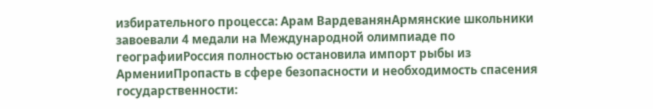избирательного процесса: Арам ВардеванянАрмянские школьники завоевали 4 медали на Международной олимпиаде по географииРоссия полностью остановила импорт рыбы из АрменииПропасть в сфере безопасности и необходимость спасения государственности: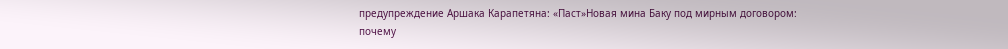предупреждение Аршака Карапетяна: «Паст»Новая мина Баку под мирным договором: почему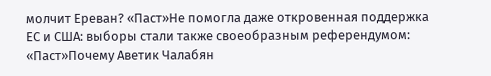молчит Ереван? «Паст»Не помогла даже откровенная поддержка ЕС и США: выборы стали также своеобразным референдумом: «Паст»Почему Аветик Чалабян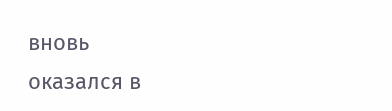вновь оказался в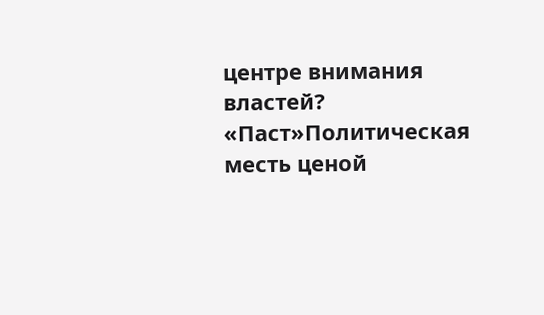центре внимания властей? «Паст»Политическая месть ценой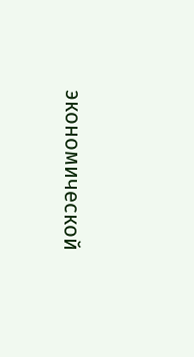экономической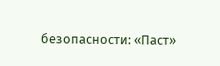безопасности: «Паст»